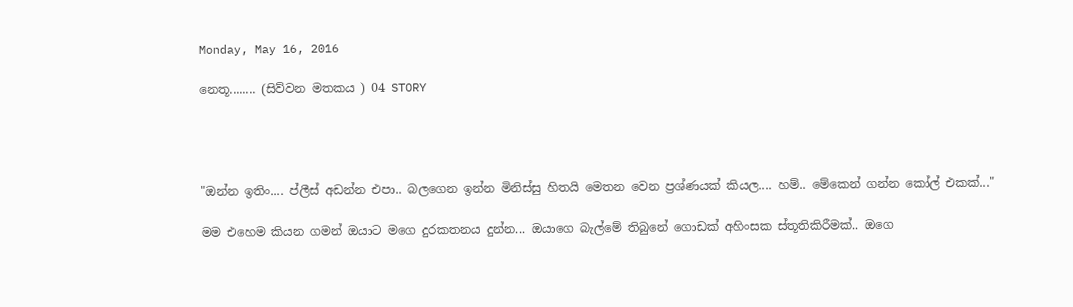Monday, May 16, 2016

නෙතූ........ (සිව්වන මතකය ) 04 STORY




"ඔන්න ඉතිං.... ප්ලීස් අඩන්න එපා.. බලගෙන ඉන්න මිනිස්සු හිතයි මෙතන වෙන ප්‍රශ්ණයක් කියල.... හම්.. මේකෙන් ගන්න කෝල් එකක්..."

මම එහෙම කියන ගමන් ඔයාට මගෙ දුරකතනය දුන්න... ඔයාගෙ බැල්මේ තිබුනේ ගොඩක් අහිංසක ස්තූතිකිරීමක්.. ඔගෙ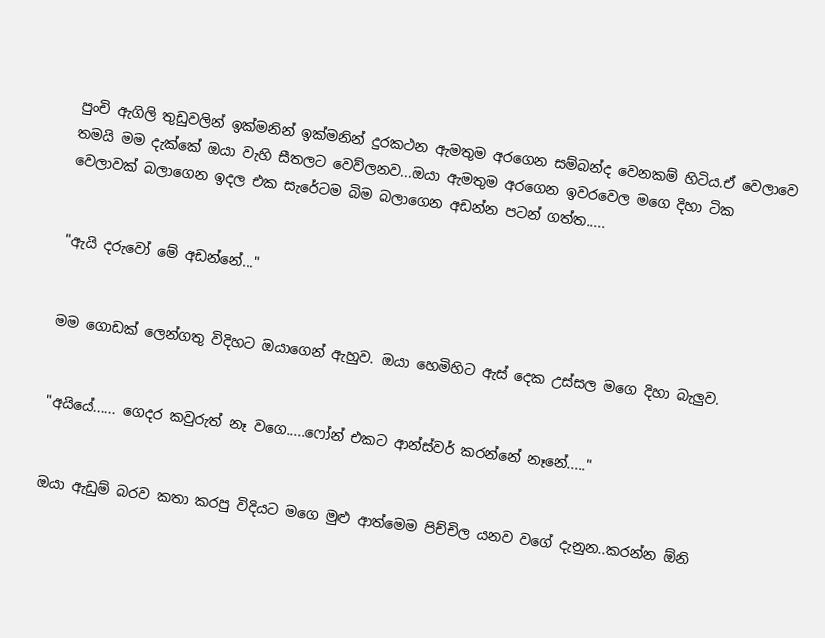පුංචි ඇගිලි තුඩුවලින් ඉක්මනින් ඉක්මනින් දුරකථන ඇමතුම අරගෙන සම්බන්ද වෙනකම් හිටිය.ඒ වෙලාවෙ තමයි මම දැක්කේ ඔයා වැහි සීතලට වෙව්ලනව...ඔයා ඇමතුම අරගෙන ඉවරවෙල මගෙ දිහා ටික වෙලාවක් බලාගෙන ඉදල එක සැරේටම බිම බලාගෙන අඩන්න පටන් ගත්ත.....


"ඇයි දරුවෝ මේ අඩන්නේ..."


මම ගොඩක් ලෙන්ගතු විදිහට ඔයාගෙන් ඇහුව. ඔයා හෙමිහිට ඇස් දෙක උස්සල මගෙ දිහා බැලුව.


"අයියේ...... ගෙදර කවුරුත් නෑ වගෙ.....ෆෝන් එකට ආන්ස්වර් කරන්නේ නෑනේ....."


ඔයා ඇඩුම් බරව කතා කරපු විදියට මගෙ මුළු ආත්මෙම පිච්චිල යනව වගේ දැනුන..කරන්න ඕනි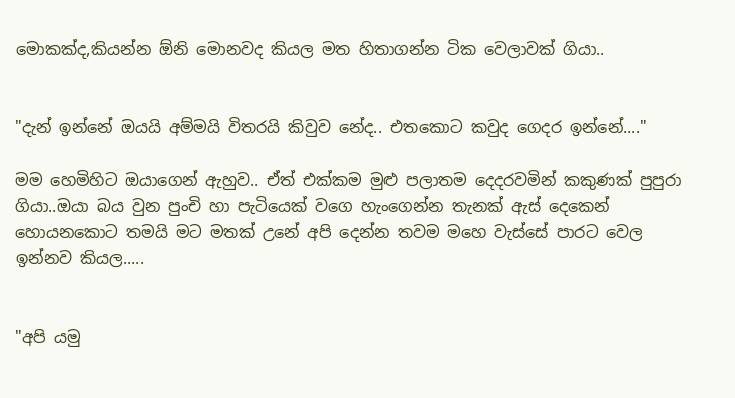මොකක්ද,කියන්න ඕනි මොනවද කියල මත හිතාගන්න ටික වෙලාවක් ගියා..


"දැන් ඉන්නේ ඔයයි අම්මයි විතරයි කිවුව නේද.. එතකොට කවුද ගෙදර ඉන්නේ...."

මම හෙමිහිට ඔයාගෙන් ඇහුව.. ඒත් එක්කම මුළු පලාතම දෙදරවමින් කකුණක් පුපුරා ගියා..ඔයා බය වුන පුංචි හා පැටියෙක් වගෙ හැංගෙන්න තැනක් ඇස් දෙකෙන් හොයනකොට තමයි මට මතක් උනේ අපි දෙන්න තවම මහෙ වැස්සේ පාරට වෙල ඉන්නව කියල.....


"අපි යමු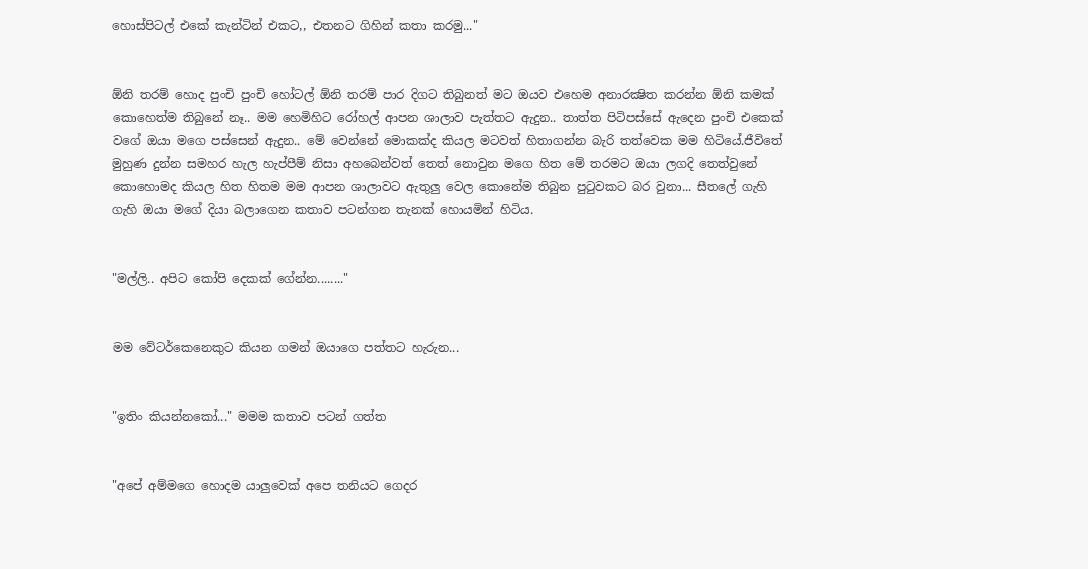හොස්පිටල් එකේ කැන්ටින් එකට,, එතනට ගිහින් කතා කරමු..."


ඕනි තරම් හොද පුංචි පුංචි හෝටල් ඕනි තරම් පාර දිගට තිබුනත් මට ඔයව එහෙම අනාරක්‍ෂිත කරන්න ඕනි කමක් කොහෙත්ම තිබුනේ නෑ.. මම හෙමිහිට රෝහල් ආපන ශාලාව පැත්තට ඇදුන.. තාත්ත පිටිපස්සේ ඇදෙන පුංචි එකෙක් වගේ ඔයා මගෙ පස්සෙන් ඇදුන.. මේ වෙන්නේ මොකක්ද කියල මටවත් හිතාගන්න බැරි තත්වෙක මම හිටියේ.ජීවිතේ මුහුණ දුන්න සමහර හැල හැප්පීම් නිසා අහබෙන්වත් තෙත් නොවුන මගෙ හිත මේ තරමට ඔයා ලගදි තෙත්වුනේ කොහොමද කියල හිත හිතම මම ආපන ශාලාවට ඇතුලු වෙල කොනේම තිබුන පුටුවකට බර වුනා... සීතලේ ගැහි ගැහි ඔයා මගේ දියා බලාගෙන කතාව පටන්ගන තැනක් හොයමින් හිටිය.


"මල්ලි.. අපිට කෝපි දෙකක් ගේන්න........"


මම වේටර්කෙනෙකුට කියන ගමන් ඔයාගෙ පත්තට හැරුන...


"ඉතිං කියන්නකෝ..." මමම කතාව පටන් ගත්ත


"අපේ අම්මගෙ හොදම යාලුවෙක් අපෙ තනියට ගෙදර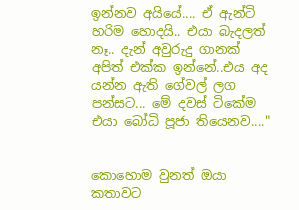ඉන්නව අයියේ.... ඒ ඇන්ටි හරිම හොදයි.. එයා බැදලත් නෑ.. දැන් අවුරුදු ගානක් අපිත් එක්ක ඉන්නේ..එය අද යන්න ඇති ගේවල් ලග පන්සට... මේ දවස් ටිකේම එයා බෝධි පූජා තියෙනව...."


කොහොම වුනත් ඔයා කතාවට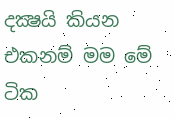දක්‍ෂයි කියන එකනම් මම මේ ටික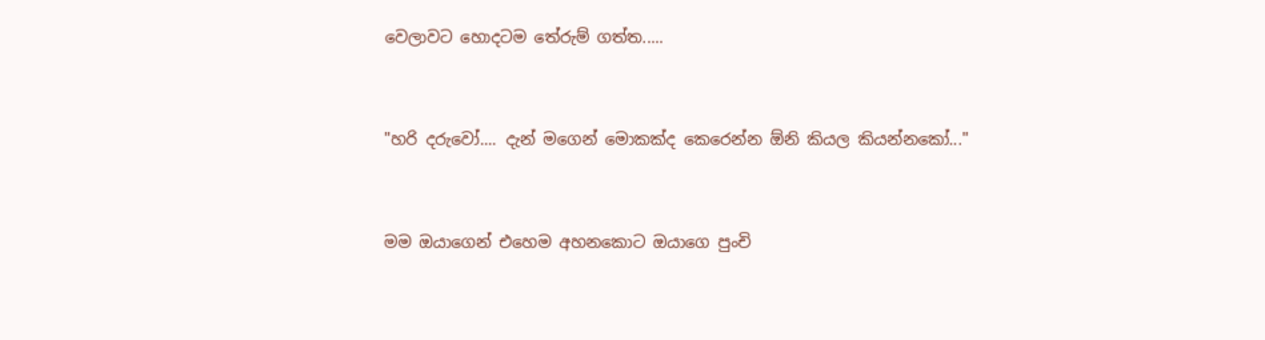වෙලාවට හොදටම තේරුම් ගත්ත.....


"හරි දරුවෝ.... දැන් මගෙන් මොකක්ද කෙරෙන්න ඕනි කියල කියන්නකෝ..."


මම ඔයාගෙන් එහෙම අහනකොට ඔයාගෙ පුංචි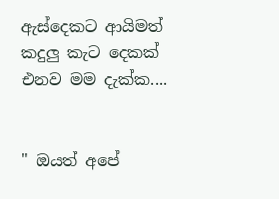ඇස්දෙකට ආයිමත් කදුලු කැට දෙකක් එනව මම දැක්ක....


" ඔයත් අපේ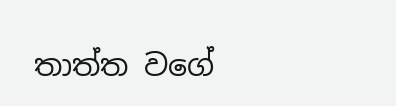තාත්ත වගේ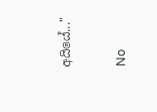අයියේ..."

No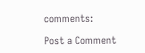comments:

Post a Comment